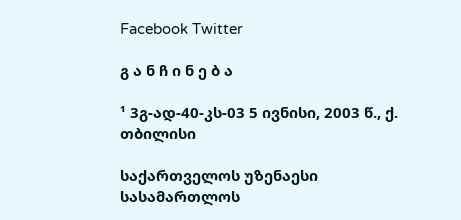Facebook Twitter

გ ა ნ ჩ ი ნ ე ბ ა

¹ 3გ-ად-40-კს-03 5 ივნისი, 2003 წ., ქ. თბილისი

საქართველოს უზენაესი სასამართლოს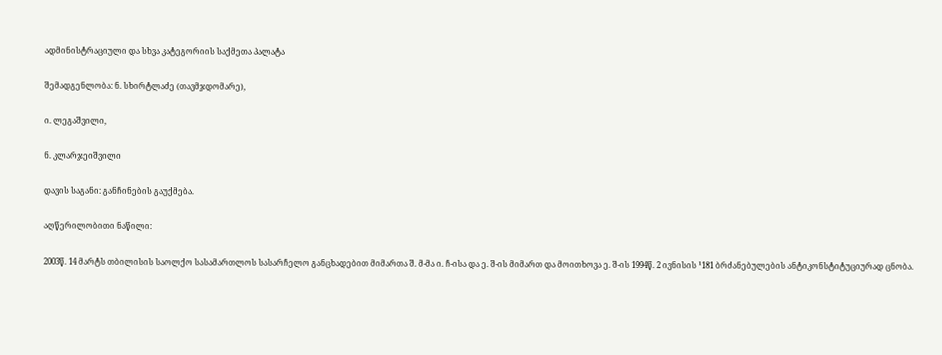ადმინისტრაციული და სხვა კატეგორიის საქმეთა პალატა

შემადგენლობა: ნ. სხირტლაძე (თავმჯდომარე),

ი. ლეგაშვილი,

ნ. კლარჯეიშვილი

დავის საგანი: განჩინების გაუქმება.

აღწერილობითი ნაწილი:

2003წ. 14 მარტს თბილისის საოლქო სასამართლოს სასარჩელო განცხადებით მიმართა შ. მ-მა ი. ჩ-ისა და ე. შ-ის მიმართ და მოითხოვა ე. შ-ის 1994წ. 2 ივნისის ¹181 ბრძანებულების ანტიკონსტიტუციურად ცნობა.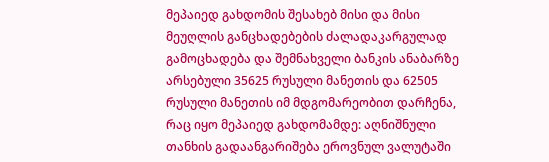მეპაიედ გახდომის შესახებ მისი და მისი მეუღლის განცხადებების ძალადაკარგულად გამოცხადება და შემნახველი ბანკის ანაბარზე არსებული 35625 რუსული მანეთის და 62505 რუსული მანეთის იმ მდგომარეობით დარჩენა, რაც იყო მეპაიედ გახდომამდე: აღნიშნული თანხის გადაანგარიშება ეროვნულ ვალუტაში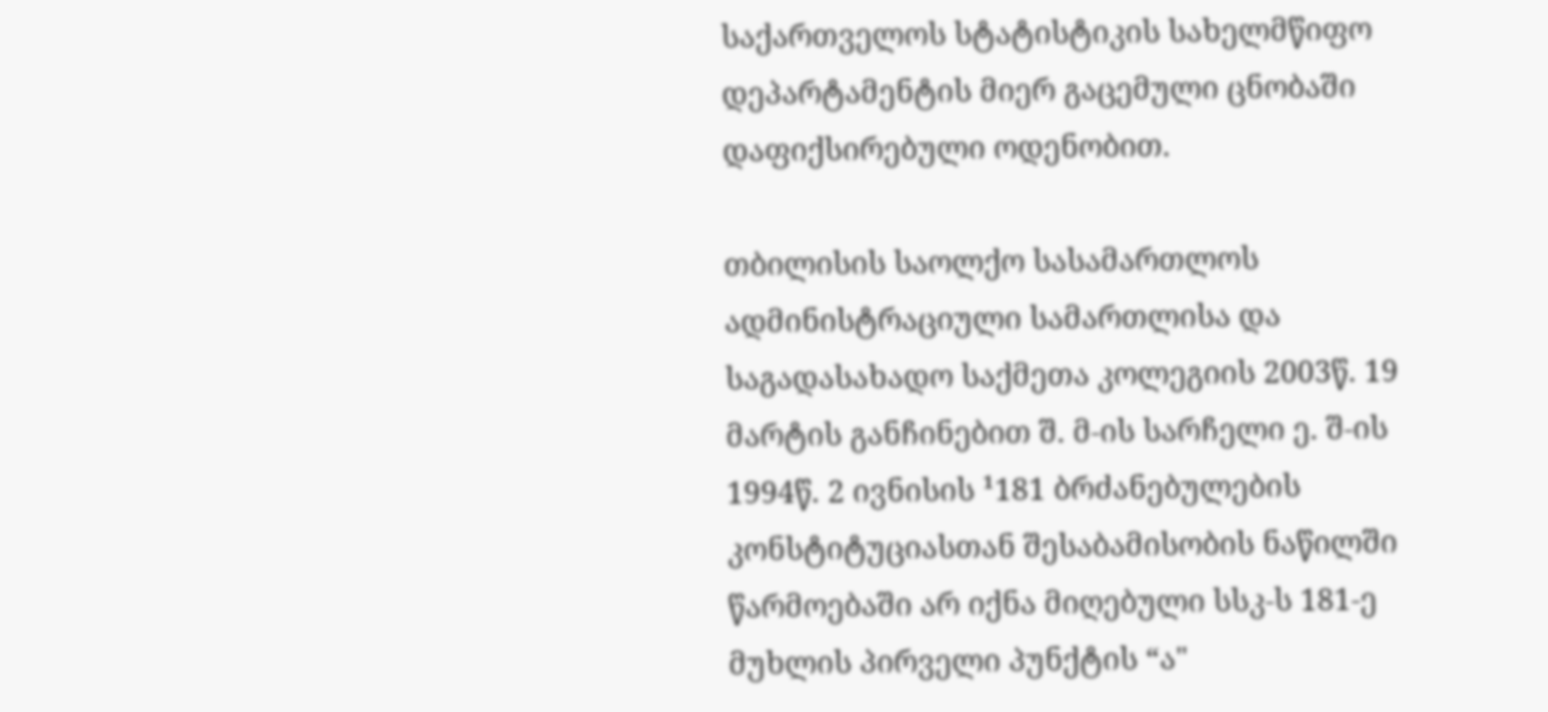საქართველოს სტატისტიკის სახელმწიფო დეპარტამენტის მიერ გაცემული ცნობაში დაფიქსირებული ოდენობით.

თბილისის საოლქო სასამართლოს ადმინისტრაციული სამართლისა და საგადასახადო საქმეთა კოლეგიის 2003წ. 19 მარტის განჩინებით შ. მ-ის სარჩელი ე. შ-ის 1994წ. 2 ივნისის ¹181 ბრძანებულების კონსტიტუციასთან შესაბამისობის ნაწილში წარმოებაში არ იქნა მიღებული სსკ-ს 181-ე მუხლის პირველი პუნქტის “ა"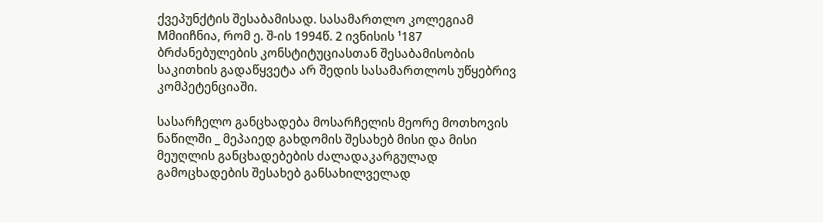ქვეპუნქტის შესაბამისად. სასამართლო კოლეგიამ Mმიიჩნია, რომ ე. შ-ის 1994წ. 2 ივნისის ¹187 ბრძანებულების კონსტიტუციასთან შესაბამისობის საკითხის გადაწყვეტა არ შედის სასამართლოს უწყებრივ კომპეტენციაში.

სასარჩელო განცხადება მოსარჩელის მეორე მოთხოვის ნაწილში _ მეპაიედ გახდომის შესახებ მისი და მისი მეუღლის განცხადებების ძალადაკარგულად გამოცხადების შესახებ განსახილველად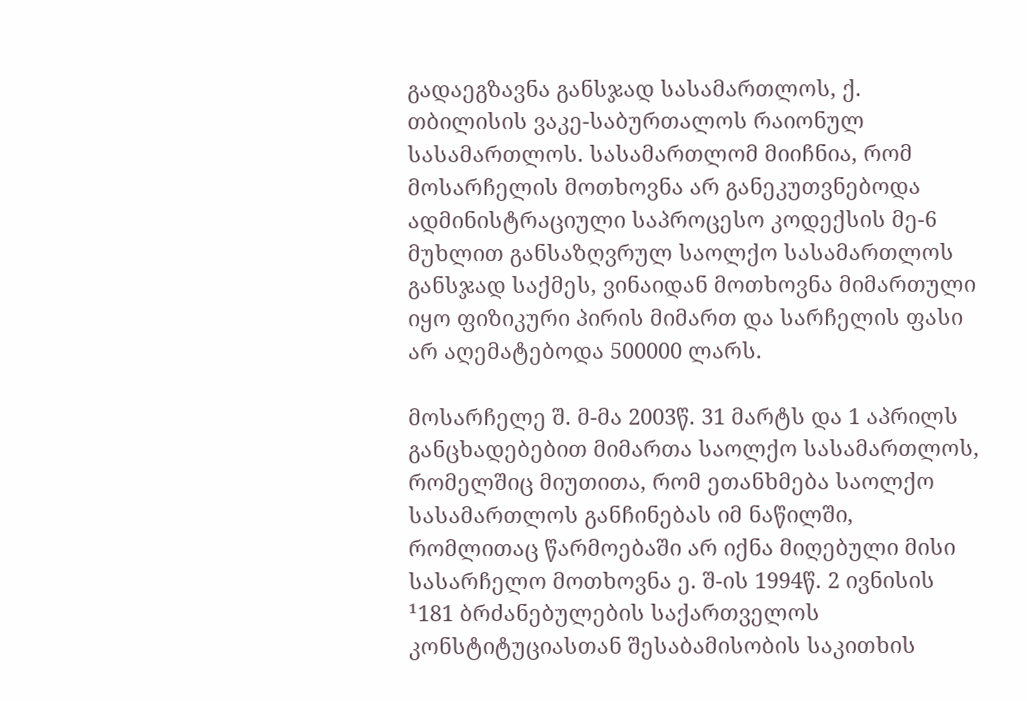გადაეგზავნა განსჯად სასამართლოს, ქ. თბილისის ვაკე-საბურთალოს რაიონულ სასამართლოს. სასამართლომ მიიჩნია, რომ მოსარჩელის მოთხოვნა არ განეკუთვნებოდა ადმინისტრაციული საპროცესო კოდექსის მე-6 მუხლით განსაზღვრულ საოლქო სასამართლოს განსჯად საქმეს, ვინაიდან მოთხოვნა მიმართული იყო ფიზიკური პირის მიმართ და სარჩელის ფასი არ აღემატებოდა 500000 ლარს.

მოსარჩელე შ. მ-მა 2003წ. 31 მარტს და 1 აპრილს განცხადებებით მიმართა საოლქო სასამართლოს, რომელშიც მიუთითა, რომ ეთანხმება საოლქო სასამართლოს განჩინებას იმ ნაწილში, რომლითაც წარმოებაში არ იქნა მიღებული მისი სასარჩელო მოთხოვნა ე. შ-ის 1994წ. 2 ივნისის ¹181 ბრძანებულების საქართველოს კონსტიტუციასთან შესაბამისობის საკითხის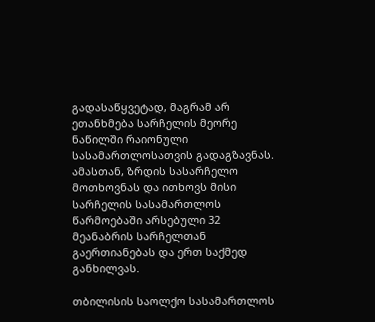გადასაწყვეტად, მაგრამ არ ეთანხმება სარჩელის მეორე ნაწილში რაიონული სასამართლოსათვის გადაგზავნას. ამასთან, ზრდის სასარჩელო მოთხოვნას და ითხოვს მისი სარჩელის სასამართლოს წარმოებაში არსებული 32 მეანაბრის სარჩელთან გაერთიანებას და ერთ საქმედ განხილვას.

თბილისის საოლქო სასამართლოს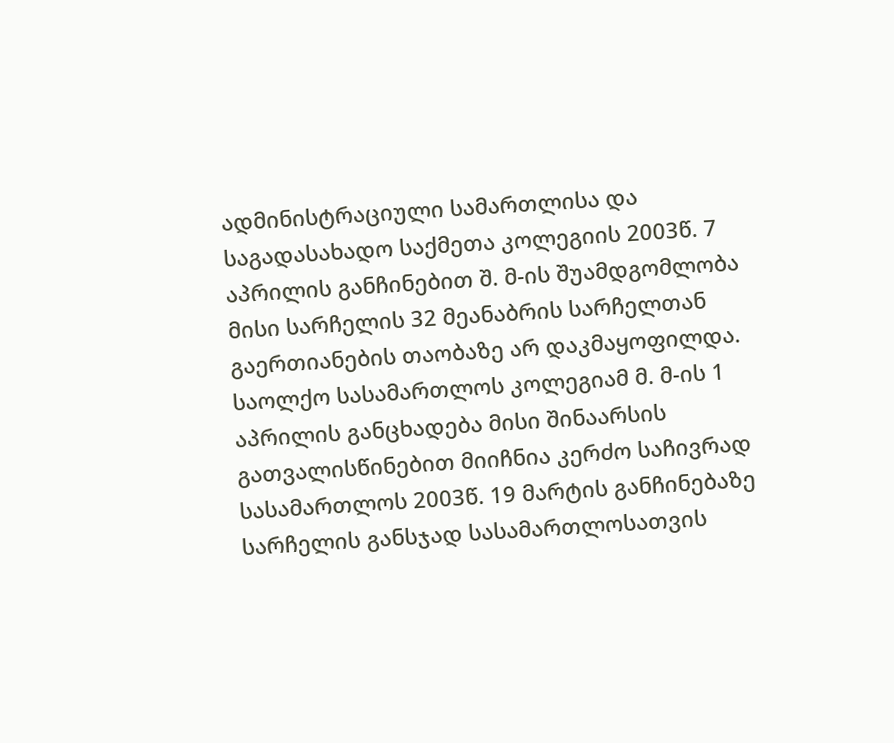ადმინისტრაციული სამართლისა და საგადასახადო საქმეთა კოლეგიის 2003წ. 7 აპრილის განჩინებით შ. მ-ის შუამდგომლობა მისი სარჩელის 32 მეანაბრის სარჩელთან გაერთიანების თაობაზე არ დაკმაყოფილდა. საოლქო სასამართლოს კოლეგიამ მ. მ-ის 1 აპრილის განცხადება მისი შინაარსის გათვალისწინებით მიიჩნია კერძო საჩივრად სასამართლოს 2003წ. 19 მარტის განჩინებაზე სარჩელის განსჯად სასამართლოსათვის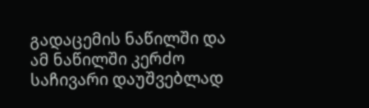გადაცემის ნაწილში და ამ ნაწილში კერძო საჩივარი დაუშვებლად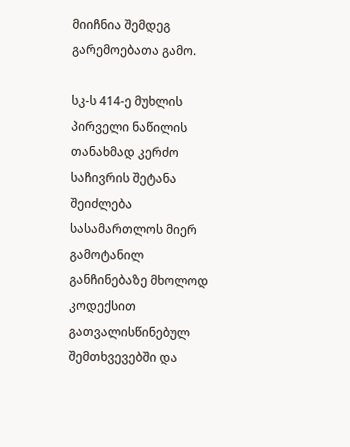მიიჩნია შემდეგ გარემოებათა გამო.

სკ-ს 414-ე მუხლის პირველი ნაწილის თანახმად კერძო საჩივრის შეტანა შეიძლება სასამართლოს მიერ გამოტანილ განჩინებაზე მხოლოდ კოდექსით გათვალისწინებულ შემთხვევებში და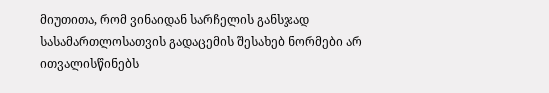მიუთითა, რომ ვინაიდან სარჩელის განსჯად სასამართლოსათვის გადაცემის შესახებ ნორმები არ ითვალისწინებს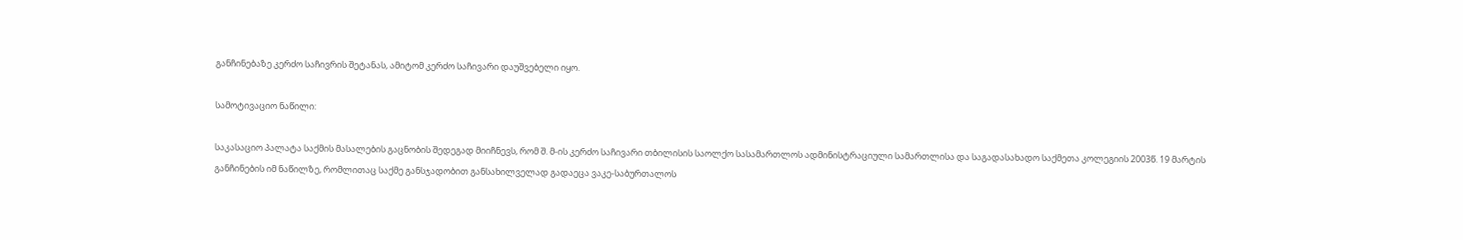განჩინებაზე კერძო საჩივრის შეტანას, ამიტომ კერძო საჩივარი დაუშვებელი იყო.

სამოტივაციო ნაწილი:

საკასაციო პალატა საქმის მასალების გაცნობის შედეგად მიიჩნევს, რომ შ. მ-ის კერძო საჩივარი თბილისის საოლქო სასამართლოს ადმინისტრაციული სამართლისა და საგადასახადო საქმეთა კოლეგიის 2003წ. 19 მარტის განჩინების იმ ნაწილზე, რომლითაც საქმე განსჯადობით განსახილველად გადაეცა ვაკე-საბურთალოს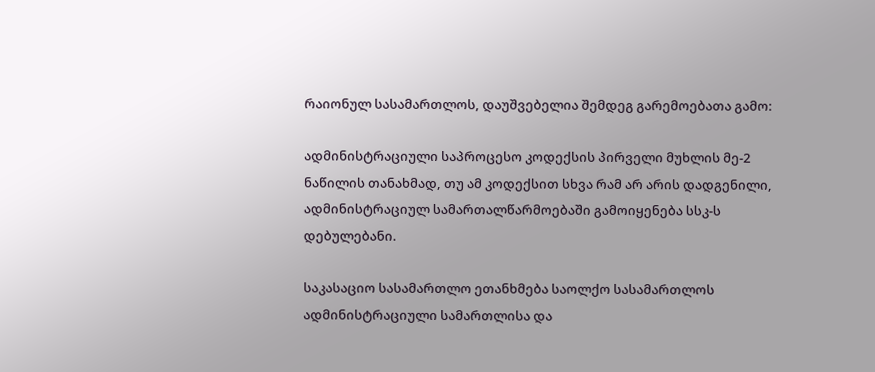რაიონულ სასამართლოს, დაუშვებელია შემდეგ გარემოებათა გამო:

ადმინისტრაციული საპროცესო კოდექსის პირველი მუხლის მე-2 ნაწილის თანახმად, თუ ამ კოდექსით სხვა რამ არ არის დადგენილი, ადმინისტრაციულ სამართალწარმოებაში გამოიყენება სსკ-ს დებულებანი.

საკასაციო სასამართლო ეთანხმება საოლქო სასამართლოს ადმინისტრაციული სამართლისა და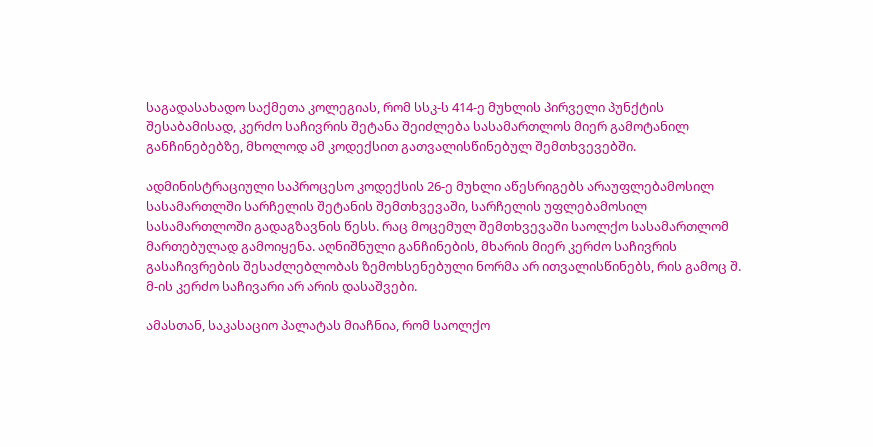საგადასახადო საქმეთა კოლეგიას, რომ სსკ-ს 414-ე მუხლის პირველი პუნქტის შესაბამისად, კერძო საჩივრის შეტანა შეიძლება სასამართლოს მიერ გამოტანილ განჩინებებზე, მხოლოდ ამ კოდექსით გათვალისწინებულ შემთხვევებში.

ადმინისტრაციული საპროცესო კოდექსის 26-ე მუხლი აწესრიგებს არაუფლებამოსილ სასამართლში სარჩელის შეტანის შემთხვევაში, სარჩელის უფლებამოსილ სასამართლოში გადაგზავნის წესს. რაც მოცემულ შემთხვევაში საოლქო სასამართლომ მართებულად გამოიყენა. აღნიშნული განჩინების, მხარის მიერ კერძო საჩივრის გასაჩივრების შესაძლებლობას ზემოხსენებული ნორმა არ ითვალისწინებს, რის გამოც შ. მ-ის კერძო საჩივარი არ არის დასაშვები.

ამასთან, საკასაციო პალატას მიაჩნია, რომ საოლქო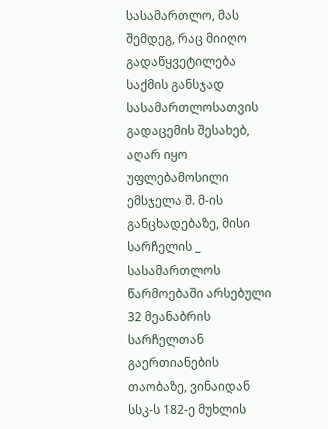სასამართლო, მას შემდეგ, რაც მიიღო გადაწყვეტილება საქმის განსჯად სასამართლოსათვის გადაცემის შესახებ, აღარ იყო უფლებამოსილი ემსჯელა შ. მ-ის განცხადებაზე, მისი სარჩელის _ სასამართლოს წარმოებაში არსებული 32 მეანაბრის სარჩელთან გაერთიანების თაობაზე, ვინაიდან სსკ-ს 182-ე მუხლის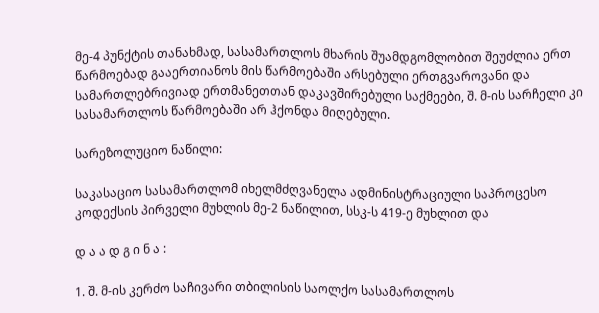მე-4 პუნქტის თანახმად, სასამართლოს მხარის შუამდგომლობით შეუძლია ერთ წარმოებად გააერთიანოს მის წარმოებაში არსებული ერთგვაროვანი და სამართლებრივიად ერთმანეთთან დაკავშირებული საქმეები, შ. მ-ის სარჩელი კი სასამართლოს წარმოებაში არ ჰქონდა მიღებული.

სარეზოლუციო ნაწილი:

საკასაციო სასამართლომ იხელმძღვანელა ადმინისტრაციული საპროცესო კოდექსის პირველი მუხლის მე-2 ნაწილით, სსკ-ს 419-ე მუხლით და

დ ა ა დ გ ი ნ ა :

1. შ. მ-ის კერძო საჩივარი თბილისის საოლქო სასამართლოს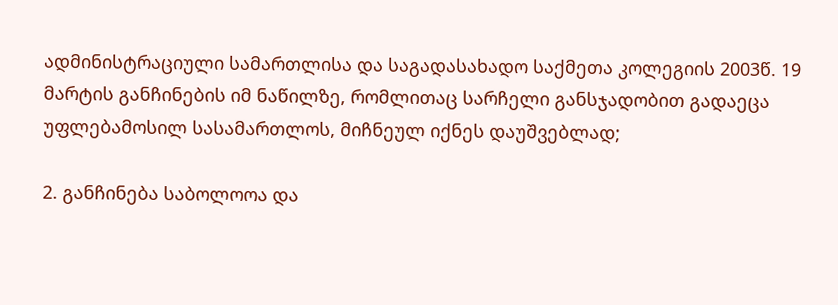ადმინისტრაციული სამართლისა და საგადასახადო საქმეთა კოლეგიის 2003წ. 19 მარტის განჩინების იმ ნაწილზე, რომლითაც სარჩელი განსჯადობით გადაეცა უფლებამოსილ სასამართლოს, მიჩნეულ იქნეს დაუშვებლად;

2. განჩინება საბოლოოა და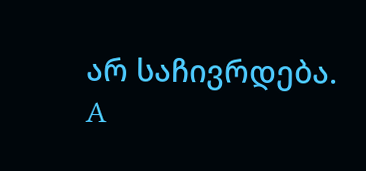არ საჩივრდება. A